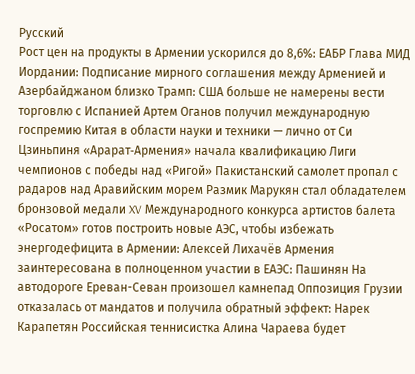Русский
Рост цен на продукты в Армении ускорился до 8,6%: ЕАБР Глава МИД Иордании: Подписание мирного соглашения между Арменией и Азербайджаном близко Трамп: США больше не намерены вести торговлю с Испанией Артем Оганов получил международную госпремию Китая в области науки и техники — лично от Си Цзиньпиня «Арарат‑Армения» начала квалификацию Лиги чемпионов с победы над «Ригой» Пакистанский самолет пропал с радаров над Аравийским морем Размик Марукян стал обладателем бронзовой медали XV Международного конкурса артистов балета «Росатом» готов построить новые АЭС, чтобы избежать энергодефицита в Армении: Алексей Лихачёв Армения заинтересована в полноценном участии в ЕАЭС: Пашинян На автодороге Ереван-Севан произошел камнепад Оппозиция Грузии отказалась от мандатов и получила обратный эффект: Нарек Карапетян Российская теннисистка Алина Чараева будет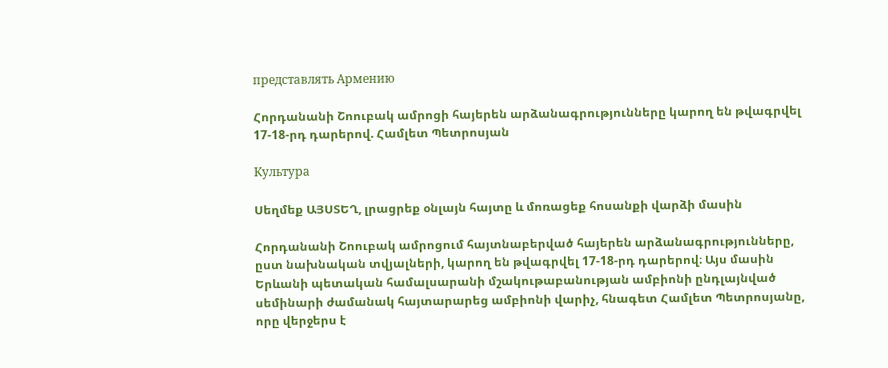представлять Армению

Հորդանանի Շոուբակ ամրոցի հայերեն արձանագրությունները կարող են թվագրվել 17-18-րդ դարերով. Համլետ Պետրոսյան

Культура

Սեղմեք ԱՅՍՏԵՂ, լրացրեք օնլայն հայտը և մոռացեք հոսանքի վարձի մասին

Հորդանանի Շոուբակ ամրոցում հայտնաբերված հայերեն արձանագրությունները, ըստ նախնական տվյալների, կարող են թվագրվել 17-18-րդ դարերով։ Այս մասին Երևանի պետական համալսարանի մշակութաբանության ամբիոնի ընդլայնված սեմինարի ժամանակ հայտարարեց ամբիոնի վարիչ, հնագետ Համլետ Պետրոսյանը, որը վերջերս է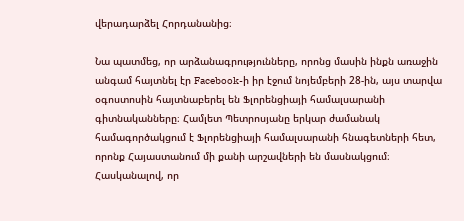վերադարձել Հորդանանից։

Նա պատմեց, որ արձանագրությունները, որոնց մասին ինքն առաջին անգամ հայտնել էր Facebook-ի իր էջում նոյեմբերի 28-ին, այս տարվա օգոստոսին հայտնաբերել են Ֆլորենցիայի համալսարանի գիտնականները։ Համլետ Պետրոսյանը երկար ժամանակ համագործակցում է Ֆլորենցիայի համալսարանի հնագետների հետ, որոնք Հայաստանում մի քանի արշավների են մասնակցում։ Հասկանալով, որ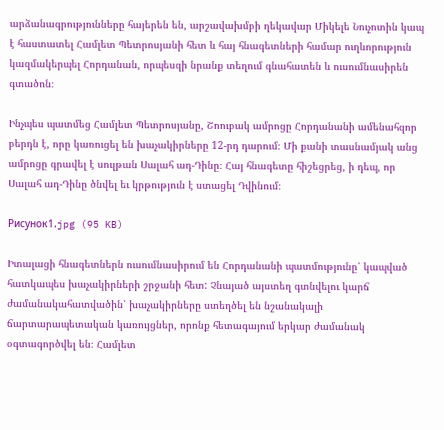արձանագրությունները հայերեն են, արշավախմբի ղեկավար Միկելե Նուչոտին կապ է հաստատել Համլետ Պետրոսյանի հետ և հայ հնագետների համար ուղևորություն կազմակերպել Հորդանան, որպեսզի նրանք տեղում գնահատեն և ուսումնասիրեն գտածոն։

Ինչպես պատմեց Համլետ Պետրոսյանը, Շոուբակ ամրոցը Հորդանանի ամենահզոր բերդն է, որը կառուցել են խաչակիրները 12-րդ դարում։ Մի քանի տասնամյակ անց ամրոցը գրավել է սուլթան Սալահ ադ-Դինը։ Հայ հնագետը հիշեցրեց, ի դեպ, որ Սալահ ադ-Դինը ծնվել եւ կրթություն է ստացել Դվինում։

Рисунок1.jpg (95 KB)

Իտալացի հնագետներն ուսումնասիրում են Հորդանանի պատմությունը՝ կապված հատկապես խաչակիրների շրջանի հետ: Չնայած այստեղ գտնվելու կարճ ժամանակահատվածին՝ խաչակիրները ստեղծել են նշանակալի ճարտարապետական կառույցներ, որոնք հետագայում երկար ժամանակ օգտագործվել են։ Համլետ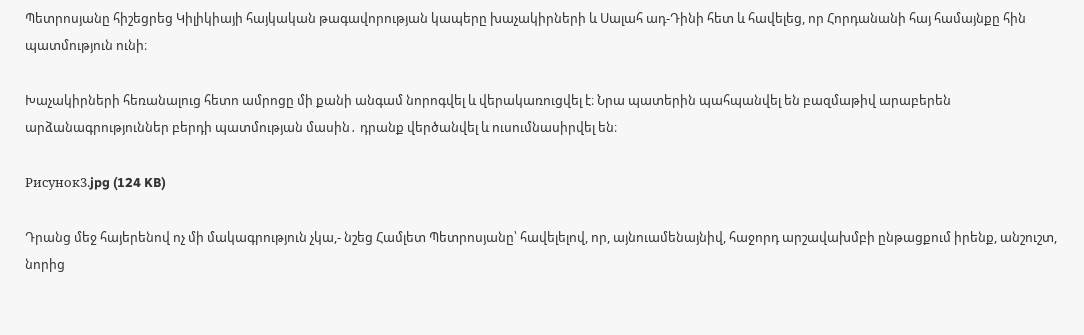Պետրոսյանը հիշեցրեց Կիլիկիայի հայկական թագավորության կապերը խաչակիրների և Սալահ ադ-Դինի հետ և հավելեց, որ Հորդանանի հայ համայնքը հին պատմություն ունի։

Խաչակիրների հեռանալուց հետո ամրոցը մի քանի անգամ նորոգվել և վերակառուցվել է։ Նրա պատերին պահպանվել են բազմաթիվ արաբերեն արձանագրություններ բերդի պատմության մասին․ դրանք վերծանվել և ուսումնասիրվել են։

Рисунок3.jpg (124 KB)

Դրանց մեջ հայերենով ոչ մի մակագրություն չկա,- նշեց Համլետ Պետրոսյանը՝ հավելելով, որ, այնուամենայնիվ, հաջորդ արշավախմբի ընթացքում իրենք, անշուշտ, նորից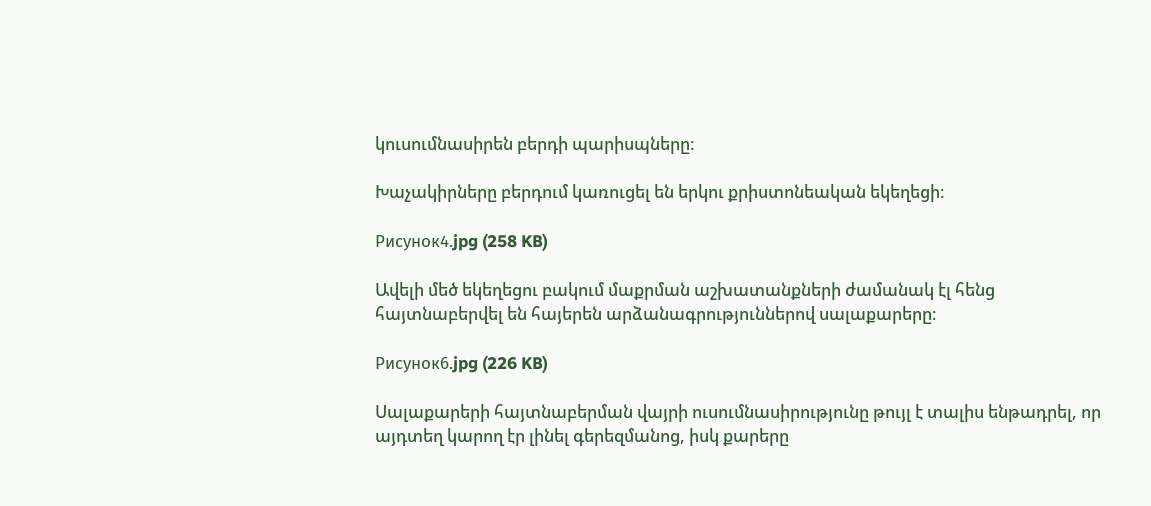կուսումնասիրեն բերդի պարիսպները։

Խաչակիրները բերդում կառուցել են երկու քրիստոնեական եկեղեցի։

Рисунок4.jpg (258 KB)

Ավելի մեծ եկեղեցու բակում մաքրման աշխատանքների ժամանակ էլ հենց հայտնաբերվել են հայերեն արձանագրություններով սալաքարերը։

Рисунок6.jpg (226 KB)

Սալաքարերի հայտնաբերման վայրի ուսումնասիրությունը թույլ է տալիս ենթադրել, որ այդտեղ կարող էր լինել գերեզմանոց, իսկ քարերը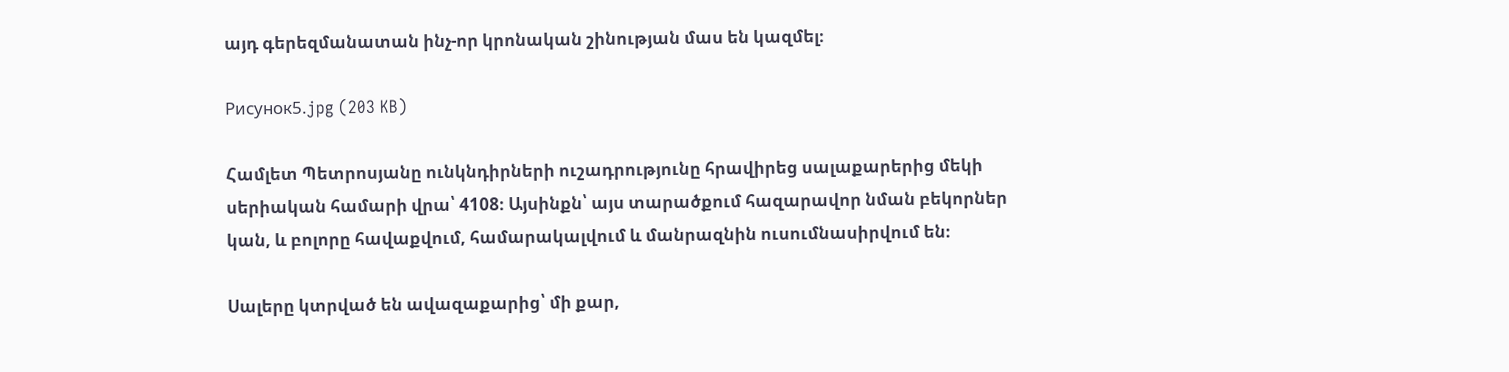այդ գերեզմանատան ինչ-որ կրոնական շինության մաս են կազմել։

Рисунок5.jpg (203 KB)

Համլետ Պետրոսյանը ունկնդիրների ուշադրությունը հրավիրեց սալաքարերից մեկի սերիական համարի վրա՝ 4108։ Այսինքն՝ այս տարածքում հազարավոր նման բեկորներ կան, և բոլորը հավաքվում, համարակալվում և մանրազնին ուսումնասիրվում են։

Սալերը կտրված են ավազաքարից՝ մի քար,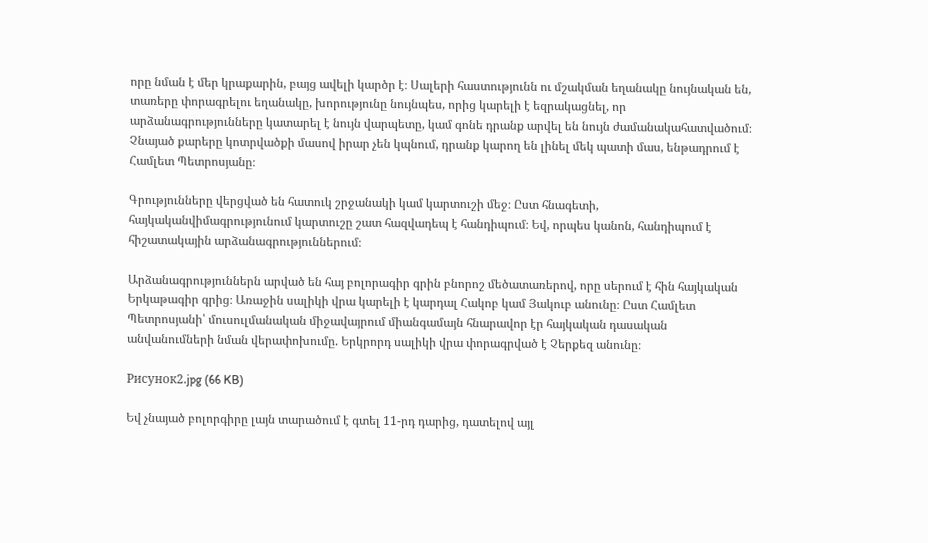որը նման է մեր կրաքարին, բայց ավելի կարծր է։ Սալերի հաստությունն ու մշակման եղանակը նույնական են, տառերը փորագրելու եղանակը, խորությունը նույնպես, որից կարելի է եզրակացնել, որ արձանագրությունները կատարել է նույն վարպետը, կամ գոնե դրանք արվել են նույն ժամանակահատվածում։ Չնայած քարերը կոտրվածքի մասով իրար չեն կպնում, դրանք կարող են լինել մեկ պատի մաս, ենթադրում է Համլետ Պետրոսյանը։

Գրությունները վերցված են հատուկ շրջանակի կամ կարտուշի մեջ։ Ըստ հնագետի, հայկականվիմագրությունում կարտուշը շատ հազվադեպ է հանդիպում։ Եվ, որպես կանոն, հանդիպում է հիշատակային արձանագրություններում։

Արձանագրություններն արված են հայ բոլորագիր գրին բնորոշ մեծատառերով, որը սերում է հին հայկական Երկաթագիր գրից։ Առաջին սալիկի վրա կարելի է կարդալ Հակոբ կամ Յակուբ անունը։ Ըստ Համլետ Պետրոսյանի՝ մուսուլմանական միջավայրում միանգամայն հնարավոր էր հայկական դասական անվանումների նման վերափոխումը. Երկրորդ սալիկի վրա փորագրված է Չերքեզ անունը։

Рисунок2.jpg (66 KB)

Եվ չնայած բոլորգիրը լայն տարածում է գտել 11-րդ դարից, դատելով այլ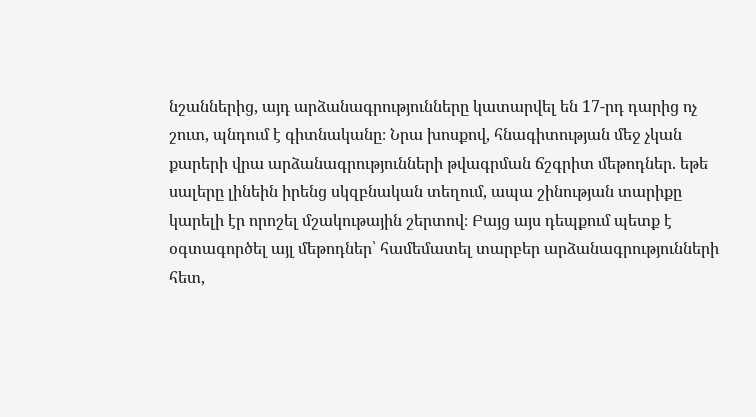նշաններից, այդ արձանագրությունները կատարվել են 17-րդ դարից ոչ շուտ, պնդում է գիտնականը։ Նրա խոսքով, հնագիտության մեջ չկան քարերի վրա արձանագրությունների թվագրման ճշգրիտ մեթոդներ. եթե սալերը լինեին իրենց սկզբնական տեղում, ապա շինության տարիքը կարելի էր որոշել մշակութային շերտով։ Բայց այս դեպքում պետք է օգտագործել այլ մեթոդներ՝ համեմատել տարբեր արձանագրությունների հետ,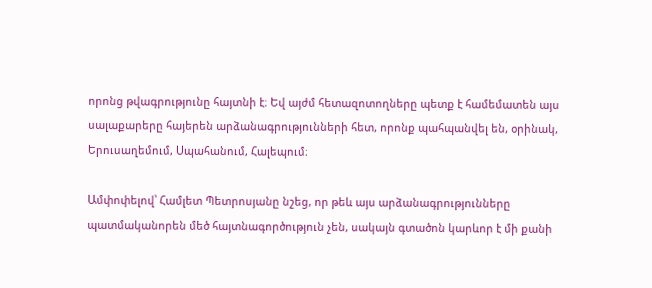որոնց թվագրությունը հայտնի է։ Եվ այժմ հետազոտողները պետք է համեմատեն այս սալաքարերը հայերեն արձանագրությունների հետ, որոնք պահպանվել են, օրինակ, Երուսաղեմում, Սպահանում, Հալեպում։

Ամփոփելով՝ Համլետ Պետրոսյանը նշեց, որ թեև այս արձանագրությունները պատմականորեն մեծ հայտնագործություն չեն, սակայն գտածոն կարևոր է մի քանի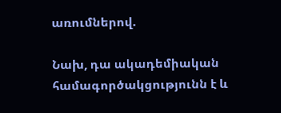առումներով.

Նախ, դա ակադեմիական համագործակցությունն է և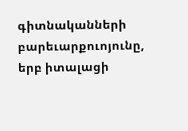գիտնականների բարեւարքուոյունը, երբ իտալացի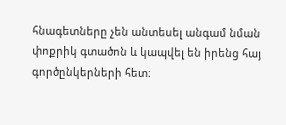հնագետները չեն անտեսել անգամ նման փոքրիկ գտածոն և կապվել են իրենց հայ գործընկերների հետ։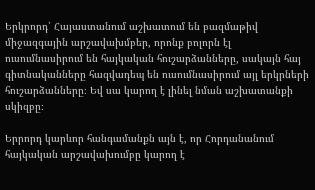Երկրորդ՝ Հայաստանում աշխատում են բազմաթիվ միջազգային արշավախմբեր, որոնք բոլորն էլ ուսումնասիրում են հայկական հուշարձանները, սակայն հայ գիտնականները հազվադեպ են ուսումնասիրում այլ երկրների հուշարձանները։ Եվ սա կարող է լինել նման աշխատանքի սկիզբը։

Երրորդ կարևոր հանգամանքն այն է, որ Հորդանանում հայկական արշավախումբը կարող է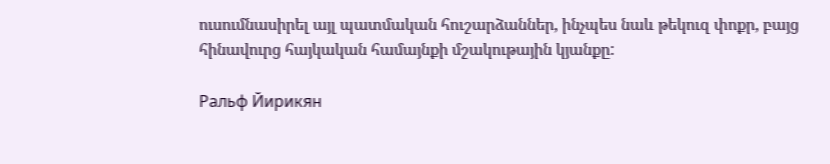ուսումնասիրել այլ պատմական հուշարձաններ, ինչպես նաև թեկուզ փոքր, բայց հինավուրց հայկական համայնքի մշակութային կյանքը:

Ральф Йирикян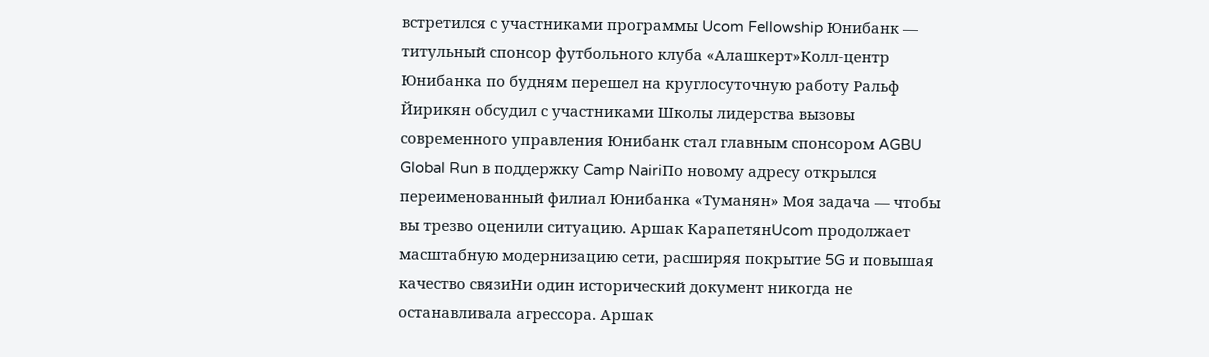встретился с участниками программы Ucom Fellowship Юнибанк — титульный спонсор футбольного клуба «Алашкерт»Колл-центр Юнибанка по будням перешел на круглосуточную работу Ральф Йирикян обсудил с участниками Школы лидерства вызовы современного управления Юнибанк стал главным спонсором AGBU Global Run в поддержку Camp NairiПо новому адресу открылся переименованный филиал Юнибанка «Туманян» Моя задача — чтобы вы трезво оценили ситуацию. Аршак КарапетянUcom продолжает масштабную модернизацию сети, расширяя покрытие 5G и повышая качество связиНи один исторический документ никогда не останавливала агрессора. Аршак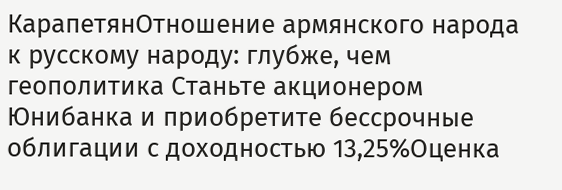КарапетянОтношение армянского народа к русскому народу: глубже, чем геополитика Станьте акционером Юнибанка и приобретите бессрочные облигации с доходностью 13,25%Оценка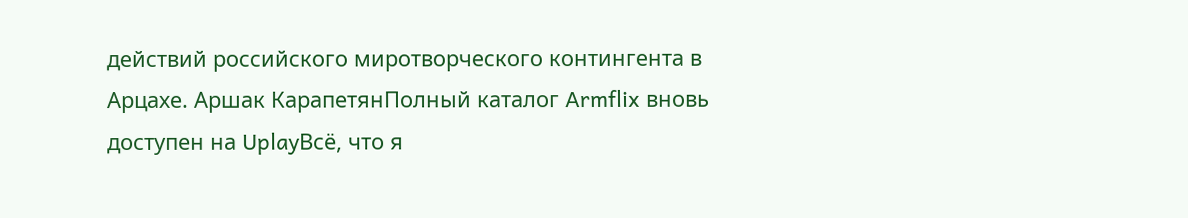действий российского миротворческого контингента в Арцахе. Аршак КарапетянПолный каталог Armflix вновь доступен на UplayВсё, что я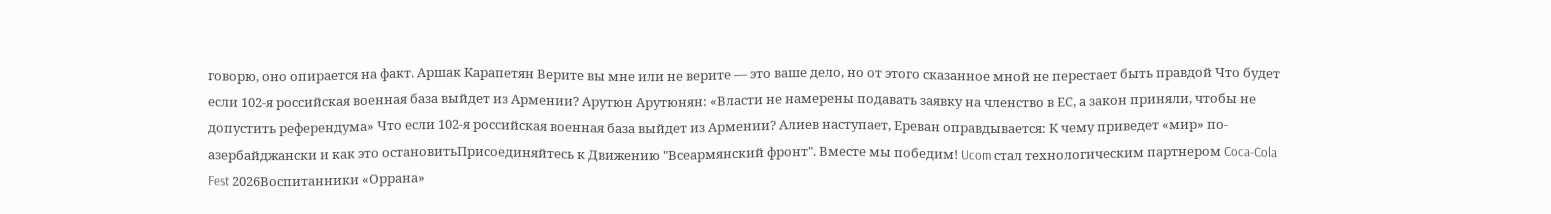говорю, оно опирается на факт. Аршак Карапетян Верите вы мне или не верите — это ваше дело, но от этого сказанное мной не перестает быть правдой Что будет если 102-я российская военная база выйдет из Армении? Арутюн Арутюнян: «Власти не намерены подавать заявку на членство в ЕС, а закон приняли, чтобы не допустить референдума» Что если 102-я российская военная база выйдет из Армении? Алиев наступает, Ереван оправдывается: К чему приведет «мир» по-азербайджански и как это остановитьПрисоединяйтесь к Движению "Всеармянский фронт". Вместе мы победим! Ucom стал технологическим партнером Coca-Cola Fest 2026Воспитанники «Оррана»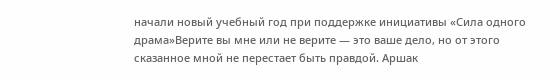начали новый учебный год при поддержке инициативы «Сила одного драма»Верите вы мне или не верите — это ваше дело, но от этого сказанное мной не перестает быть правдой. Аршак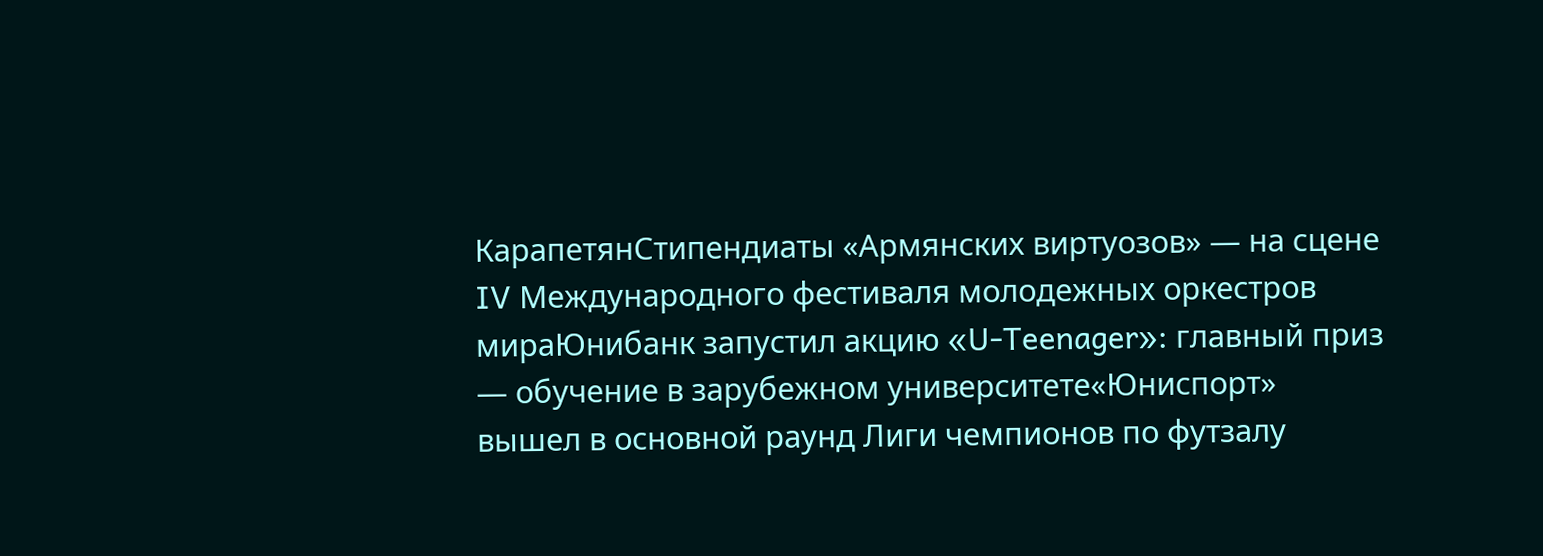КарапетянСтипендиаты «Армянских виртуозов» — на сцене IV Международного фестиваля молодежных оркестров мираЮнибанк запустил акцию «U-Teenager»: главный приз — обучение в зарубежном университете«Юниспорт» вышел в основной раунд Лиги чемпионов по футзалу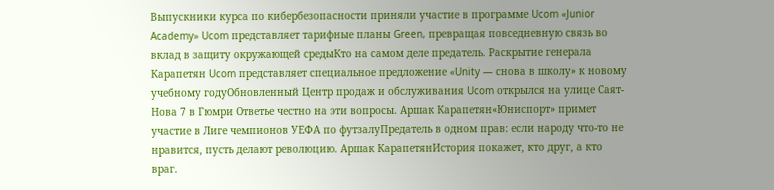Выпускники курса по кибербезопасности приняли участие в программе Ucom «Junior Academy» Ucom представляет тарифные планы Green, превращая повседневную связь во вклад в защиту окружающей средыКто на самом деле предатель. Раскрытие генерала Карапетян Ucom представляет специальное предложение «Unity — снова в школу» к новому учебному годуОбновленный Центр продаж и обслуживания Ucom открылся на улице Саят-Нова 7 в Гюмри Ответье честно на эти вопросы. Аршак Карапетян«Юниспорт» примет участие в Лиге чемпионов УЕФА по футзалуПредатель в одном прав: если народу что-то не нравится, пусть делают революцию. Аршак КарапетянИстория покажет, кто друг, а кто враг.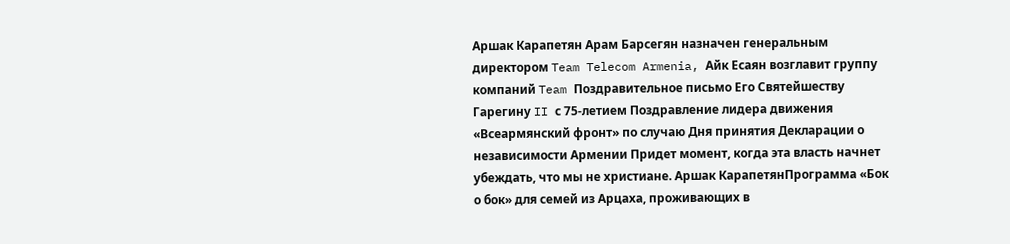Аршак Карапетян Арам Барсегян назначен генеральным директором Team Telecom Armenia, Айк Есаян возглавит группу компаний Team Поздравительное письмо Его Святейшеству Гарегину II с 75-летием Поздравление лидера движения «Всеармянский фронт» по случаю Дня принятия Декларации о независимости Армении Придет момент, когда эта власть начнет убеждать, что мы не христиане. Аршак КарапетянПрограмма «Бок о бок» для семей из Арцаха, проживающих в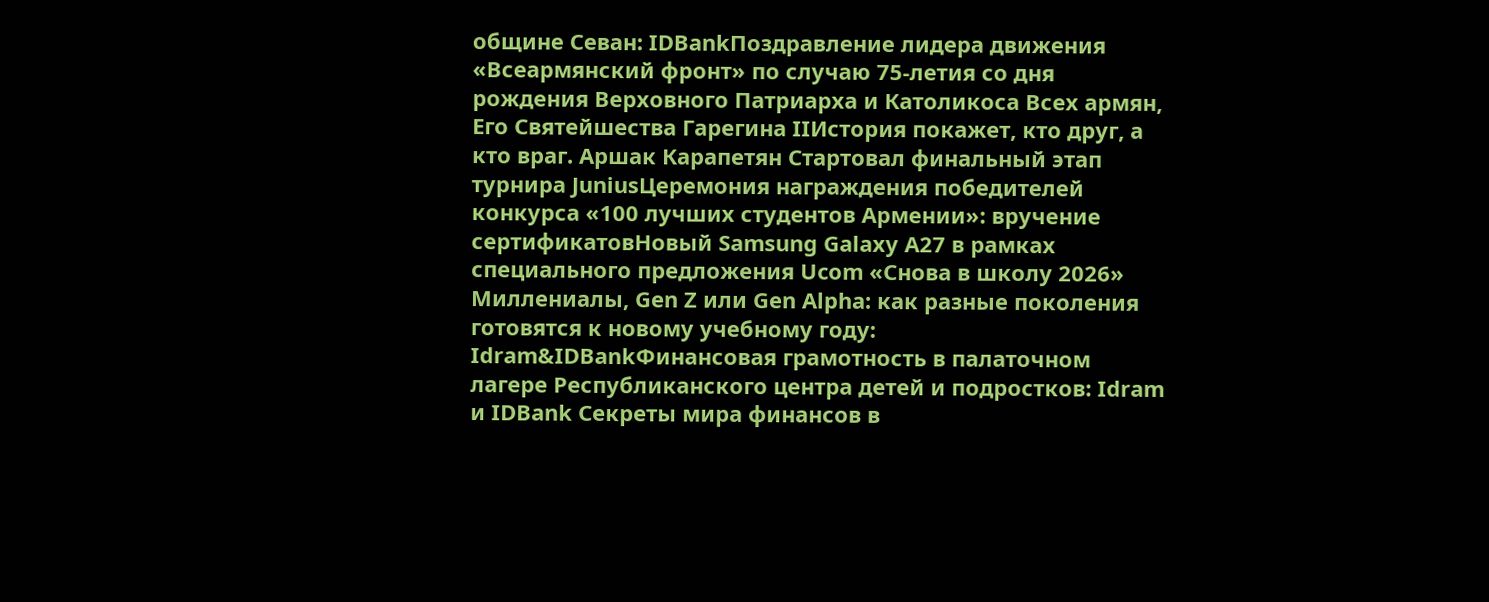общине Севан: IDBankПоздравление лидера движения «Всеармянский фронт» по случаю 75-летия со дня рождения Верховного Патриарха и Католикоса Всех армян, Его Святейшества Гарегина IIИстория покажет, кто друг, а кто враг. Аршак Карапетян Стартовал финальный этап турнира JuniusЦеремония награждения победителей конкурса «100 лучших студентов Армении»: вручение сертификатовНовый Samsung Galaxy A27 в рамках специального предложения Ucom «Снова в школу 2026» Миллениалы, Gen Z или Gen Alpha: как разные поколения готовятся к новому учебному году: Idram&IDBankФинансовая грамотность в палаточном лагере Республиканского центра детей и подростков: Idram и IDBank Секреты мира финансов в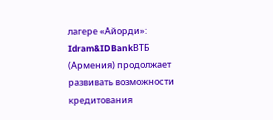лагере «Айорди»: Idram&IDBankВТБ (Армения) продолжает развивать возможности кредитования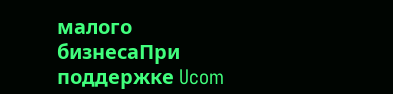малого бизнесаПри поддержке Ucom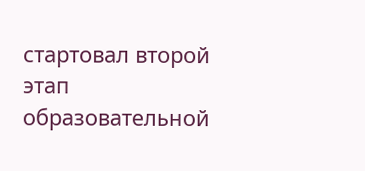стартовал второй этап образовательной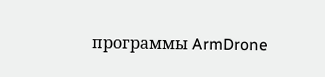программы ArmDrone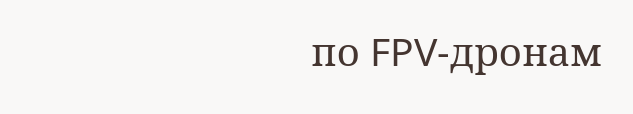по FPV-дронам